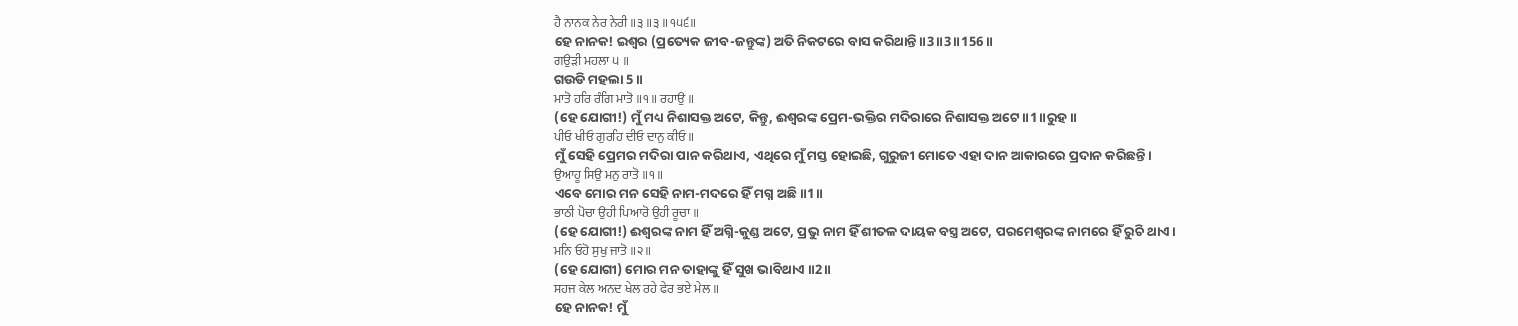ਹੈ ਨਾਨਕ ਨੇਰ ਨੇਰੀ ॥੩॥੩॥੧੫੬॥
ହେ ନାନକ! ଇଶ୍ଵର (ପ୍ରତ୍ୟେକ ଜୀବ-ଜନ୍ତୁଙ୍କ) ଅତି ନିକଟରେ ବାସ କରିଥାନ୍ତି ॥3॥3॥156॥
ਗਉੜੀ ਮਹਲਾ ੫ ॥
ଗଉଡି ମହଲା 5 ॥
ਮਾਤੋ ਹਰਿ ਰੰਗਿ ਮਾਤੋ ॥੧॥ ਰਹਾਉ ॥
(ହେ ଯୋଗୀ!) ମୁଁ ମଧ୍ୟ ନିଶାସକ୍ତ ଅଟେ, କିନ୍ତୁ, ଈଶ୍ବରଙ୍କ ପ୍ରେମ-ଭକ୍ତିର ମଦିରାରେ ନିଶାସକ୍ତ ଅଟେ ॥1॥ରୁହ॥
ਪੀਓ ਖੀਓ ਗੁਰਹਿ ਦੀਓ ਦਾਨੁ ਕੀਓ ॥
ମୁଁ ସେହି ପ୍ରେମର ମଦିରା ପାନ କରିଥାଏ, ଏଥିରେ ମୁଁ ମସ୍ତ ହୋଇଛି, ଗୁରୁଜୀ ମୋତେ ଏହା ଦାନ ଆକାରରେ ପ୍ରଦାନ କରିଛନ୍ତି।
ਉਆਹੂ ਸਿਉ ਮਨੁ ਰਾਤੋ ॥੧॥
ଏବେ ମୋର ମନ ସେହି ନାମ-ମଦରେ ହିଁ ମଗ୍ନ ଅଛି ॥1॥
ਭਾਠੀ ਪੋਚਾ ਉਹੀ ਪਿਆਰੋ ਉਹੀ ਰੂਚਾ ॥
(ହେ ଯୋଗୀ!) ଈଶ୍ବରଙ୍କ ନାମ ହିଁ ଅଗ୍ନି-କୁଣ୍ଡ ଅଟେ, ପ୍ରଭୁ ନାମ ହିଁ ଶୀତଳ ଦାୟକ ବସ୍ତ୍ର ଅଟେ, ପରମେଶ୍ଵରଙ୍କ ନାମରେ ହିଁ ରୁଚି ଥାଏ।
ਮਨਿ ਓਹੋ ਸੁਖੁ ਜਾਤੋ ॥੨॥
(ହେ ଯୋଗୀ) ମୋର ମନ ତାହାଙ୍କୁ ହିଁ ସୁଖ ଭାବିଥାଏ ॥2॥
ਸਹਜ ਕੇਲ ਅਨਦ ਖੇਲ ਰਹੇ ਫੇਰ ਭਏ ਮੇਲ ॥
ହେ ନାନକ! ମୁଁ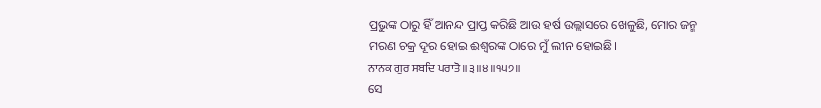ପ୍ରଭୁଙ୍କ ଠାରୁ ହିଁ ଆନନ୍ଦ ପ୍ରାପ୍ତ କରିଛି ଆଉ ହର୍ଷ ଉଲ୍ଲାସରେ ଖେଳୁଛି, ମୋର ଜନ୍ମ ମରଣ ଚକ୍ର ଦୂର ହୋଇ ଈଶ୍ବରଙ୍କ ଠାରେ ମୁଁ ଲୀନ ହୋଇଛି।
ਨਾਨਕ ਗੁਰ ਸਬਦਿ ਪਰਾਤੋ ॥੩॥੪॥੧੫੭॥
ସେ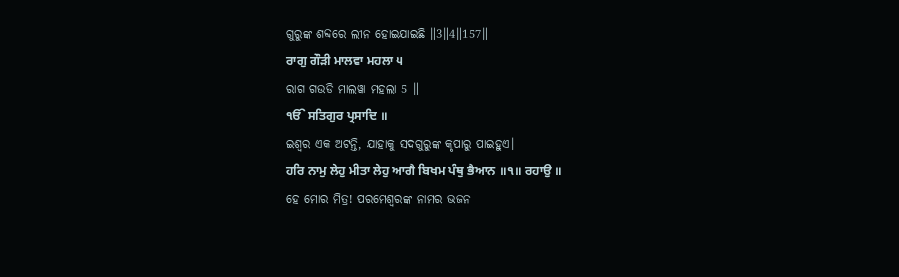ଗୁରୁଙ୍କ ଶବ୍ଦରେ ଲୀନ ହୋଇଯାଇଛି ॥3॥4॥157॥
ਰਾਗੁ ਗੌੜੀ ਮਾਲਵਾ ਮਹਲਾ ੫
ରାଗ ଗଉଡି ମାଲୱା ମହଲା 5 ॥
ੴ ਸਤਿਗੁਰ ਪ੍ਰਸਾਦਿ ॥
ଇଶ୍ଵର ଏକ ଅଟନ୍ତି, ଯାହାକୁ ସଦଗୁରୁଙ୍କ କୃପାରୁ ପାଇହୁଏ।
ਹਰਿ ਨਾਮੁ ਲੇਹੁ ਮੀਤਾ ਲੇਹੁ ਆਗੈ ਬਿਖਮ ਪੰਥੁ ਭੈਆਨ ॥੧॥ ਰਹਾਉ ॥
ହେ ମୋର ମିତ୍ର! ପରମେଶ୍ଵରଙ୍କ ନାମର ଭଜନ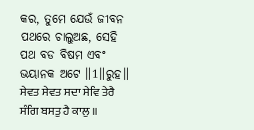କର, ତୁମେ ଯେଉଁ ଜୀବନ ପଥରେ ଚାଲୁଅଛ, ସେହି ପଥ ବଡ ବିଷମ ଏବଂ ଭୟାନକ ଅଟେ ॥1॥ରୁହ॥
ਸੇਵਤ ਸੇਵਤ ਸਦਾ ਸੇਵਿ ਤੇਰੈ ਸੰਗਿ ਬਸਤੁ ਹੈ ਕਾਲੁ ॥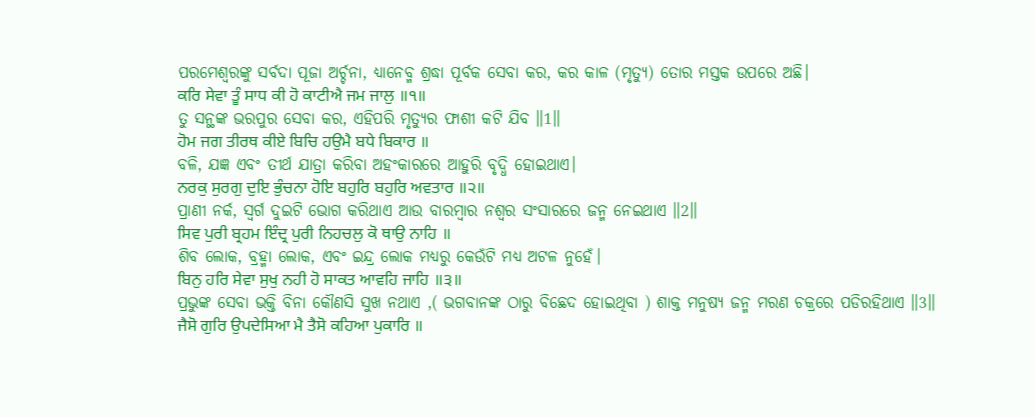ପରମେଶ୍ଵରଙ୍କୁ ସର୍ବଦା ପୂଜା ଅର୍ଚ୍ଚନା, ଧ୍ୟାନେବ୍ମ ଶ୍ରଦ୍ଧା ପୂର୍ବକ ସେବା କର, କର କାଳ (ମୃତ୍ୟୁ) ତୋର ମସ୍ତକ ଉପରେ ଅଛି।
ਕਰਿ ਸੇਵਾ ਤੂੰ ਸਾਧ ਕੀ ਹੋ ਕਾਟੀਐ ਜਮ ਜਾਲੁ ॥੧॥
ତୁ ସନ୍ଥଙ୍କ ଭରପୁର ସେବା କର, ଏହିପରି ମୃତ୍ୟୁର ଫାଶୀ କଟି ଯିବ ॥1॥
ਹੋਮ ਜਗ ਤੀਰਥ ਕੀਏ ਬਿਚਿ ਹਉਮੈ ਬਧੇ ਬਿਕਾਰ ॥
ବଳି, ଯଜ୍ଞ ଏବଂ ତୀର୍ଥ ଯାତ୍ରା କରିବା ଅହଂକାରରେ ଆହୁରି ବୃଦ୍ଧି ହୋଇଥାଏ।
ਨਰਕੁ ਸੁਰਗੁ ਦੁਇ ਭੁੰਚਨਾ ਹੋਇ ਬਹੁਰਿ ਬਹੁਰਿ ਅਵਤਾਰ ॥੨॥
ପ୍ରାଣୀ ନର୍କ, ସ୍ଵର୍ଗ ଦୁଇଟି ଭୋଗ କରିଥାଏ ଆଉ ବାରମ୍ବାର ନଶ୍ଵର ସଂସାରରେ ଜନ୍ମ ନେଇଥାଏ ॥2॥
ਸਿਵ ਪੁਰੀ ਬ੍ਰਹਮ ਇੰਦ੍ਰ ਪੁਰੀ ਨਿਹਚਲੁ ਕੋ ਥਾਉ ਨਾਹਿ ॥
ଶିବ ଲୋକ, ବ୍ରହ୍ମା ଲୋକ, ଏବଂ ଇନ୍ଦ୍ର ଲୋକ ମଧ୍ୟରୁ କେଉଁଟି ମଧ୍ୟ ଅଟଳ ନୁହେଁ।
ਬਿਨੁ ਹਰਿ ਸੇਵਾ ਸੁਖੁ ਨਹੀ ਹੋ ਸਾਕਤ ਆਵਹਿ ਜਾਹਿ ॥੩॥
ପ୍ରଭୁଙ୍କ ସେବା ଭକ୍ତି ବିନା କୌଣସି ସୁଖ ନଥାଏ ,( ଭଗବାନଙ୍କ ଠାରୁ ବିଛେଦ ହୋଇଥିବା ) ଶାକ୍ତ ମନୁଷ୍ୟ ଜନ୍ମ ମରଣ ଚକ୍ରରେ ପଡିରହିଥାଏ ॥3॥
ਜੈਸੋ ਗੁਰਿ ਉਪਦੇਸਿਆ ਮੈ ਤੈਸੋ ਕਹਿਆ ਪੁਕਾਰਿ ॥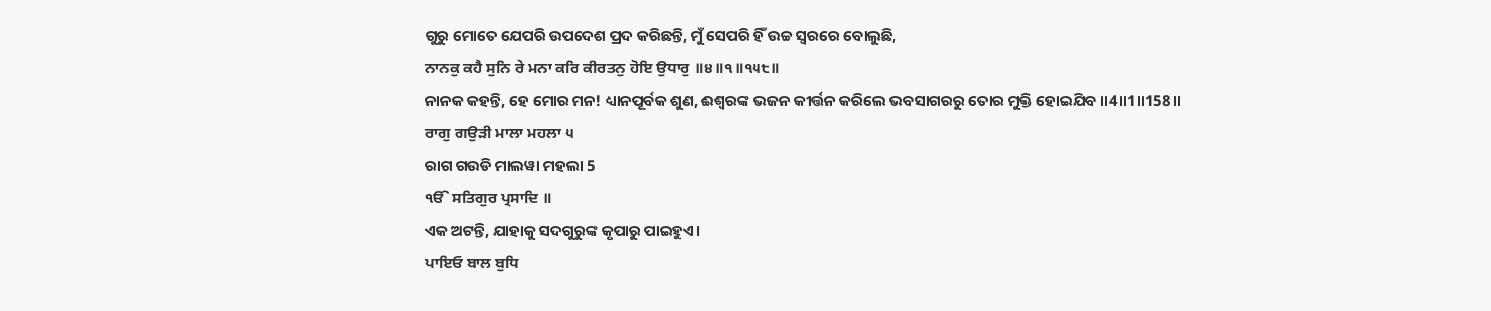ଗୁରୁ ମୋତେ ଯେପରି ଉପଦେଶ ପ୍ରଦ କରିଛନ୍ତି, ମୁଁ ସେପରି ହିଁ ଉଚ୍ଚ ସ୍ବରରେ ବୋଲୁଛି,
ਨਾਨਕੁ ਕਹੈ ਸੁਨਿ ਰੇ ਮਨਾ ਕਰਿ ਕੀਰਤਨੁ ਹੋਇ ਉਧਾਰੁ ॥੪॥੧॥੧੫੮॥
ନାନକ କହନ୍ତି, ହେ ମୋର ମନ! ଧ୍ୟାନପୂର୍ବକ ଶୁଣ, ଈଶ୍ବରଙ୍କ ଭଜନ କୀର୍ତ୍ତନ କରିଲେ ଭବସାଗରରୁ ତୋର ମୁକ୍ତି ହୋଇଯିବ ॥4॥1॥158॥
ਰਾਗੁ ਗਉੜੀ ਮਾਲਾ ਮਹਲਾ ੫
ରାଗ ଗଉଡି ମାଲୱା ମହଲା 5
ੴ ਸਤਿਗੁਰ ਪ੍ਰਸਾਦਿ ॥
ଏକ ଅଟନ୍ତି, ଯାହାକୁ ସଦଗୁରୁଙ୍କ କୃପାରୁ ପାଇହୁଏ।
ਪਾਇਓ ਬਾਲ ਬੁਧਿ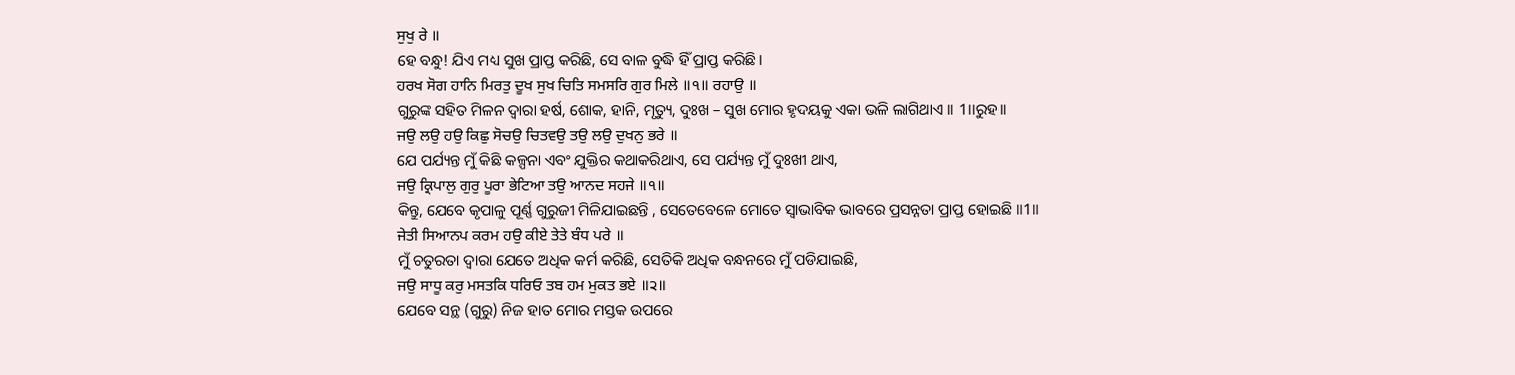ਸੁਖੁ ਰੇ ॥
ହେ ବନ୍ଧୁ! ଯିଏ ମଧ୍ୟ ସୁଖ ପ୍ରାପ୍ତ କରିଛି, ସେ ବାଳ ବୁଦ୍ଧି ହିଁ ପ୍ରାପ୍ତ କରିଛି।
ਹਰਖ ਸੋਗ ਹਾਨਿ ਮਿਰਤੁ ਦੂਖ ਸੁਖ ਚਿਤਿ ਸਮਸਰਿ ਗੁਰ ਮਿਲੇ ॥੧॥ ਰਹਾਉ ॥
ଗୁରୁଙ୍କ ସହିତ ମିଳନ ଦ୍ଵାରା ହର୍ଷ, ଶୋକ, ହାନି, ମୃତ୍ୟୁ, ଦୁଃଖ – ସୁଖ ମୋର ହୃଦୟକୁ ଏକା ଭଳି ଲାଗିଥାଏ ।। 1।।ରୁହ।।
ਜਉ ਲਉ ਹਉ ਕਿਛੁ ਸੋਚਉ ਚਿਤਵਉ ਤਉ ਲਉ ਦੁਖਨੁ ਭਰੇ ॥
ଯେ ପର୍ଯ୍ୟନ୍ତ ମୁଁ କିଛି କଳ୍ପନା ଏବଂ ଯୁକ୍ତିର କଥାକରିଥାଏ, ସେ ପର୍ଯ୍ୟନ୍ତ ମୁଁ ଦୁଃଖୀ ଥାଏ,
ਜਉ ਕ੍ਰਿਪਾਲੁ ਗੁਰੁ ਪੂਰਾ ਭੇਟਿਆ ਤਉ ਆਨਦ ਸਹਜੇ ॥੧॥
କିନ୍ତୁ, ଯେବେ କୃପାଳୁ ପୂର୍ଣ୍ଣ ଗୁରୁଜୀ ମିଳିଯାଇଛନ୍ତି , ସେତେବେଳେ ମୋତେ ସ୍ଵାଭାବିକ ଭାବରେ ପ୍ରସନ୍ନତା ପ୍ରାପ୍ତ ହୋଇଛି ॥1॥
ਜੇਤੀ ਸਿਆਨਪ ਕਰਮ ਹਉ ਕੀਏ ਤੇਤੇ ਬੰਧ ਪਰੇ ॥
ମୁଁ ଚତୁରତା ଦ୍ଵାରା ଯେତେ ଅଧିକ କର୍ମ କରିଛି, ସେତିକି ଅଧିକ ବନ୍ଧନରେ ମୁଁ ପଡିଯାଇଛି,
ਜਉ ਸਾਧੂ ਕਰੁ ਮਸਤਕਿ ਧਰਿਓ ਤਬ ਹਮ ਮੁਕਤ ਭਏ ॥੨॥
ଯେବେ ସନ୍ଥ (ଗୁରୁ) ନିଜ ହାତ ମୋର ମସ୍ତକ ଉପରେ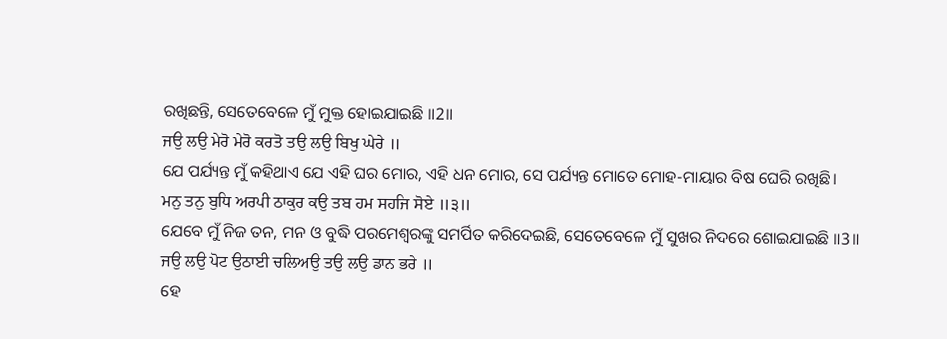ରଖିଛନ୍ତି, ସେତେବେଳେ ମୁଁ ମୁକ୍ତ ହୋଇଯାଇଛି ॥2॥
ਜਉ ਲਉ ਮੇਰੋ ਮੇਰੋ ਕਰਤੋ ਤਉ ਲਉ ਬਿਖੁ ਘੇਰੇ ॥
ଯେ ପର୍ଯ୍ୟନ୍ତ ମୁଁ କହିଥାଏ ଯେ ଏହି ଘର ମୋର, ଏହି ଧନ ମୋର, ସେ ପର୍ଯ୍ୟନ୍ତ ମୋତେ ମୋହ-ମାୟାର ବିଷ ଘେରି ରଖିଛି।
ਮਨੁ ਤਨੁ ਬੁਧਿ ਅਰਪੀ ਠਾਕੁਰ ਕਉ ਤਬ ਹਮ ਸਹਜਿ ਸੋਏ ॥੩॥
ଯେବେ ମୁଁ ନିଜ ତନ, ମନ ଓ ବୁଦ୍ଧି ପରମେଶ୍ଵରଙ୍କୁ ସମର୍ପିତ କରିଦେଇଛି, ସେତେବେଳେ ମୁଁ ସୁଖର ନିଦରେ ଶୋଇଯାଇଛି ॥3॥
ਜਉ ਲਉ ਪੋਟ ਉਠਾਈ ਚਲਿਅਉ ਤਉ ਲਉ ਡਾਨ ਭਰੇ ॥
ହେ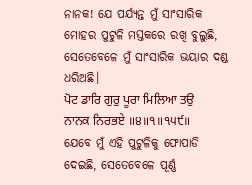ନାନକ! ଯେ ପର୍ଯ୍ୟନ୍ତ ମୁଁ ସାଂସାରିକ ମୋହର ପୁଟୁଳି ମସ୍ତକରେ ରଖି ବୁଲୁଛି, ସେତେବେଳେ ମୁଁ ସାଂସାରିକ ଭୟାର ଦଣ୍ଡ ଧରିଅଛି।
ਪੋਟ ਡਾਰਿ ਗੁਰੁ ਪੂਰਾ ਮਿਲਿਆ ਤਉ ਨਾਨਕ ਨਿਰਭਏ ॥੪॥੧॥੧੫੯॥
ଯେବେ ମୁଁ ଏହି ପୁଟୁଳିକୁ ଫୋପାଡି ଦେଇଛି, ସେତେବେଳେ ପୂର୍ଣ୍ଣ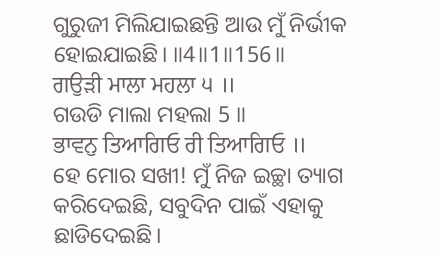ଗୁରୁଜୀ ମିଲିଯାଇଛନ୍ତି ଆଉ ମୁଁ ନିର୍ଭୀକ ହୋଇଯାଇଛି। ॥4॥1॥156॥
ਗਉੜੀ ਮਾਲਾ ਮਹਲਾ ੫ ॥
ଗଉଡି ମାଲା ମହଲା 5 ॥
ਭਾਵਨੁ ਤਿਆਗਿਓ ਰੀ ਤਿਆਗਿਓ ॥
ହେ ମୋର ସଖୀ! ମୁଁ ନିଜ ଇଚ୍ଛା ତ୍ୟାଗ କରିଦେଇଛି, ସବୁଦିନ ପାଇଁ ଏହାକୁ ଛାଡିଦେଇଛି।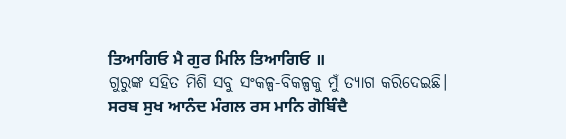ਤਿਆਗਿਓ ਮੈ ਗੁਰ ਮਿਲਿ ਤਿਆਗਿਓ ॥
ଗୁରୁଙ୍କ ସହିତ ମିଶି ସବୁ ସଂକଳ୍ପ-ବିକଳ୍ପକୁ ମୁଁ ତ୍ୟାଗ କରିଦେଇଛି।
ਸਰਬ ਸੁਖ ਆਨੰਦ ਮੰਗਲ ਰਸ ਮਾਨਿ ਗੋਬਿੰਦੈ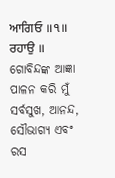ਆਗਿਓ ॥੧॥ ਰਹਾਉ ॥
ଗୋବିନ୍ଦଙ୍କ ଆଜ୍ଞା ପାଳନ କରି ମୁଁ ସର୍ବସୁଖ, ଆନନ୍ଦ, ସୌଭାଗ୍ୟ ଏବଂ ରସ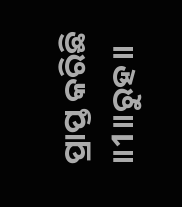ପ୍ରାପ୍ତ କରିଛି ॥1॥ରୁହ॥